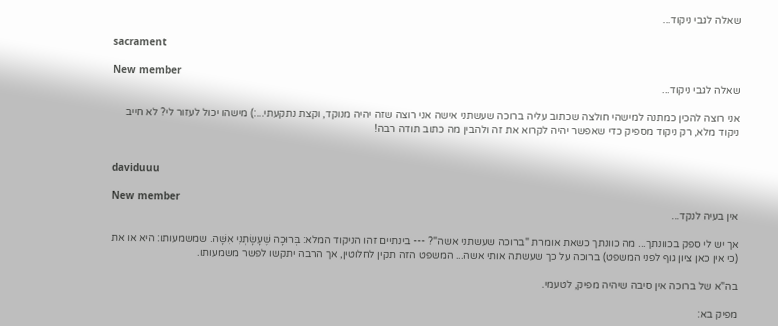שאלה לגבי ניקוד...

sacrament

New member
שאלה לגבי ניקוד...

אני רוצה להכין כמתנה למישהי חולצה שכתוב עליה ברוכה שעשתני אישה אני רוצה שזה יהיה מנוקד, וקצת נתקעתי...:) מישהו יכול לעזור לי? לא חייב ניקוד מלא, רק ניקוד מספיק כדי שאפשר יהיה לקרוא את זה ולהבין מה כתוב תודה רבה!


daviduuu

New member
אין בעיה לנקד...

אך יש לי ספק בכוונתך... מה כוונתך כשאת אומרת "ברוכה שעשתני אשה"? --- בינתיים זהו הניקוד המלא: בְּרוּכָה שֶׁעָשָׂתְנִי אִשָּׁה. שמשמעותו: היא או את (כי אין כאן ציון גוף לפני המשפט) ברוכה על כך שעשתה אותי אשה... המשפט הזה תקין לחלוטין, אך הרבה יתקשו לפשר משמעותו.

בה"א של ברוכה אין סיבה שיהיה מפיק, לטעמי.

מפיק בא: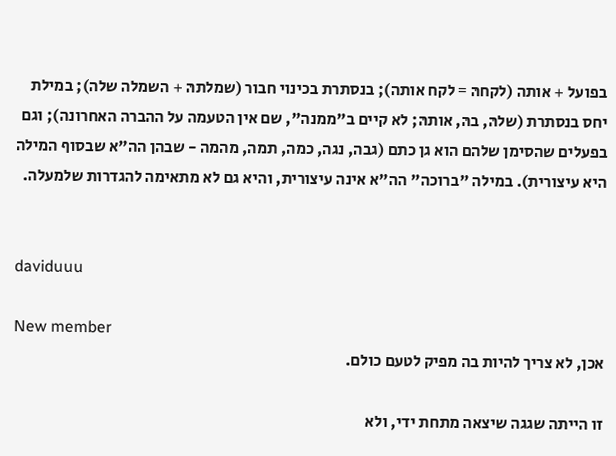בפועל + אותה (לקחהּ = לקח אותה); בנסתרת בכינוי חבור (שמלתהּ + השמלה שלה); במילת יחס בנסתרת (שלהּ, בהּ, אותהּ; לא קיים ב"ממנה", שם אין הטעמה על ההברה האחרונה); וגם בפעלים שהסימן שלהם הוא גן כתם (גבה, נגה, כמה, תמה, מהמה - שבהן הה"א שבסוף המילה היא עיצורית). במילה "ברוכה" הה"א אינה עיצורית, והיא גם לא מתאימה להגדרות שלמעלה.


daviduuu

New member
אכן, לא צריך להיות בה מפיק לטעם כולם.

זו הייתה שגגה שיצאה מתחת ידי, ולא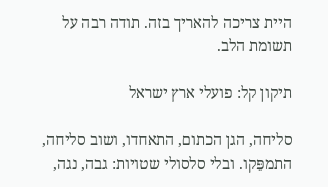היית צריכה להאריך בזה. תודה רבה על תשומת הלב.

תיקון קל: פועלי ארץ ישראל

סליחה, הגן הכתום, התאחדו, ושוב סליחה, התמפֵּקו. ובלי סלסולי שטויות: גבה, נגה,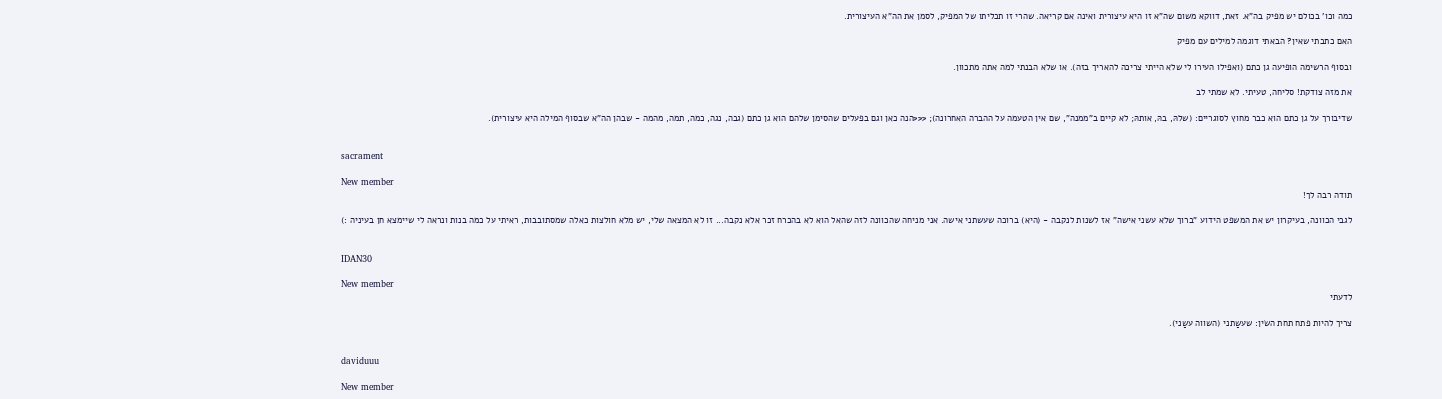כמה וכו' בכולם יש מפיק בה"א. זאת, דווקא משום שה"א זו היא עיצורית ואינה אם קריאה. שהרי זו תכליתו של המפיק, לסמן את הה"א העיצורית.

האם כתבתי שאין? הבאתי דוגמה למילים עם מפיק

ובסוף הרשימה הופיעה גן כתם (ואפילו העירו לי שלא הייתי צריכה להאריך בזה). או שלא הבנתי למה אתה מתכוון.

את מזה צודקת! סליחה, טעיתי. לא שמתי לב

שדיבורך על גן כתם הוא כבר מחוץ לסוגריים: (שלהּ, בהּ, אותהּ; לא קיים ב"ממנה", שם אין הטעמה על ההברה האחרונה); <<<הנה כאן וגם בפעלים שהסימן שלהם הוא גן כתם (גבה, נגה, כמה, תמה, מהמה - שבהן הה"א שבסוף המילה היא עיצורית).


sacrament

New member
תודה רבה לך!

לגבי הכוונה, בעיקרון יש את המשפט הידוע "ברוך שלא עשני אישה" אז לשנות לנקבה - (היא) ברוכה שעשתני אישה. אני מניחה שהכוונה לזה שהאל הוא לא בהכרח זכר אלא נקבה... זו לא המצאה שלי, יש מלא חולצות כאלה שמסתובבות, ראיתי על כמה בנות ונראה לי שיימצא חן בעיניה :)


IDAN30

New member
לדעתי

צריך להיות פתח תחת השׂין: שעשַתני (השווה עשַני).


daviduuu

New member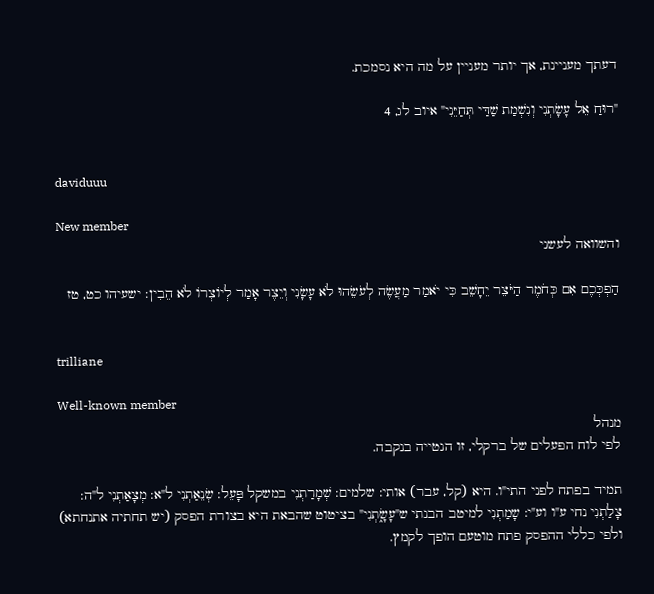דעתך מעניינת, אך יותר מעניין על מה היא נסמכת.

"רוּחַ אֵל עָשָׂתְנִי וְנִשְׁמַת שַׁדַּי תְּחַיֵּנִי" איוב לג, 4


daviduuu

New member
והשוואה לעשני

הַפְכְּכֶם אִם כְּחֹמֶר הַיֹּצֵר יֵחָשֵׁב כִּי יֹאמַר מַעֲשֶׂה לְעֹשֵׂהוּ לֹא עָשָׂנִי וְיֵצֶר אָמַר לְיוֹצְרוֹ לֹא הֵבִין: ישעיהו כט, טז


trilliane

Well-known member
מנהל
לפי לוח הפעלים של ברקלי, זו הנטייה בנקבה.

תמיד בפתח לפני התי"ו. היא (קל, עבר) אותי: שלמים: שְׁמָרַתְנִי במשקל פָּעֵל: שְׂנֵאַתְנִי ל"א: מְצָאַתְנִי ל"ה: צָלַתְנִי נחי ע"ו וע"י: שָמַתְנִי למיטב הבנתי ש"עָשָׂ֑תְנִי" בציטוט שהבאת היא בצורת הפסק (יש תחתיה אתנחתא) ולפי כללי ההפסק פתח מוטעם הופך לקמץ.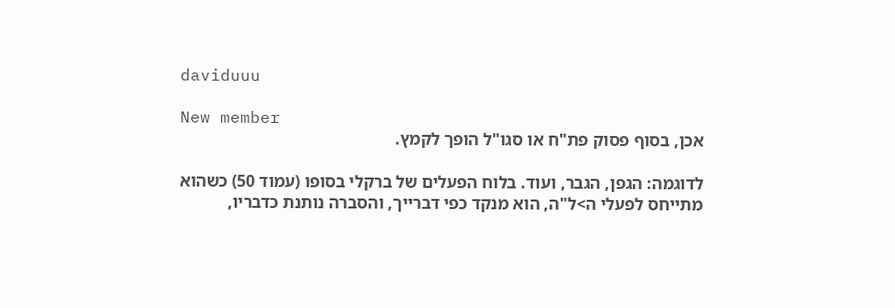daviduuu

New member
אכן, בסוף פסוק פת"ח או סגו"ל הופך לקמץ.

לדוגמה: הגפן, הגבר, ועוד. בלוח הפעלים של ברקלי בסופו (עמוד 50) כשהוא מתייחס לפעלי ה>ל"ה, הוא מנקד כפי דברייך, והסברה נותנת כדבריו,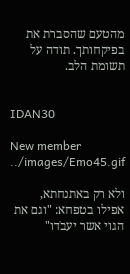מהטעם שהסברת את בפיקחותך. תודה על תשומת הלב.


IDAN30

New member
../images/Emo45.gif

ולא רק באתנחתא, אפילו בטפחא: "וגם את הגוי אשר יעבֹדו"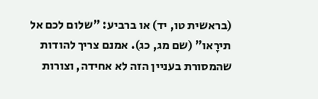(בראשית טו, יד) או ברביע: "שלום לכם אל תירָאו" (שם מג, כג). אמנם צריך להודות שהמסורת בעניין הזה לא אחידה, וצורות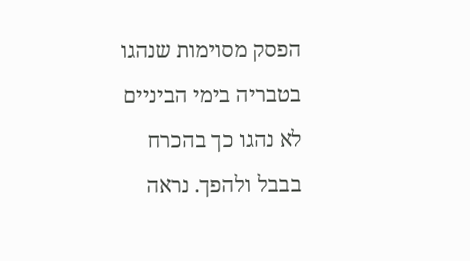הפסק מסוימות שנהגו בטבריה בימי הביניים לא נהגו כך בהכרח בבבל ולהפך. נראה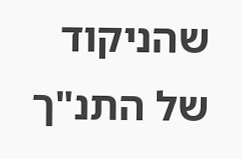שהניקוד של התנ"ך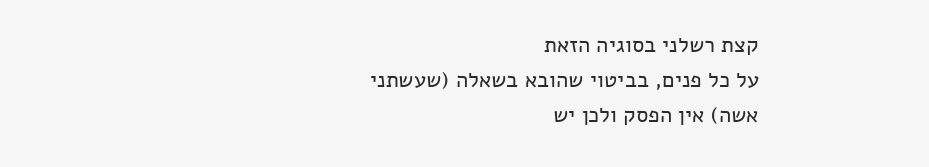קצת רשלני בסוגיה הזאת
על כל פנים, בביטוי שהובא בשאלה (שעשתני אשה) אין הפסק ולכן יש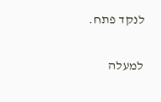לנקד פתח.

למעלה